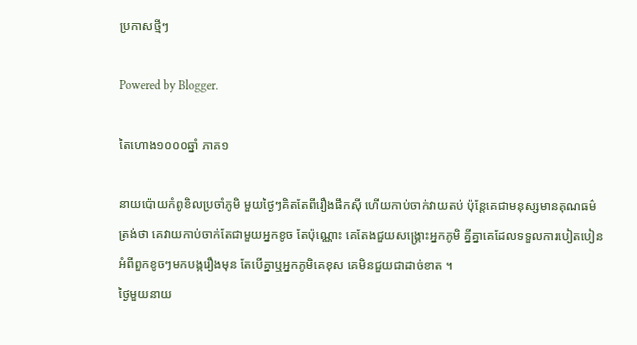ប្រកាសថ្មីៗ

Powered by Blogger.

តៃហោង១០០០ឆ្នាំ ភាគ១

នាយប៉ោយកំពូខិលប្រចាំភូមិ មួយថ្ងៃៗគិតតែពីរឿងផឹកស៊ី ហើយកាប់ចាក់វាយតប់ ប៉ុន្តែគេជាមនុស្សមានគុណធម៌ ត្រង់ថា គេវាយកាប់ចាក់តែជាមួយអ្នកខូច តែប៉ុណ្ណោះ គេតែងជួយសង្គ្រោះអ្នកភូមិ គ្នីគ្នាគេដែលទទួលការបៀតបៀនអំពីពួកខូចៗមកបង្ករឿងមុន តែបើគ្នាឬអ្នកភូមិគេខុស គេមិនជួយជាដាច់ខាត ។
ថ្ងៃមួយនាយ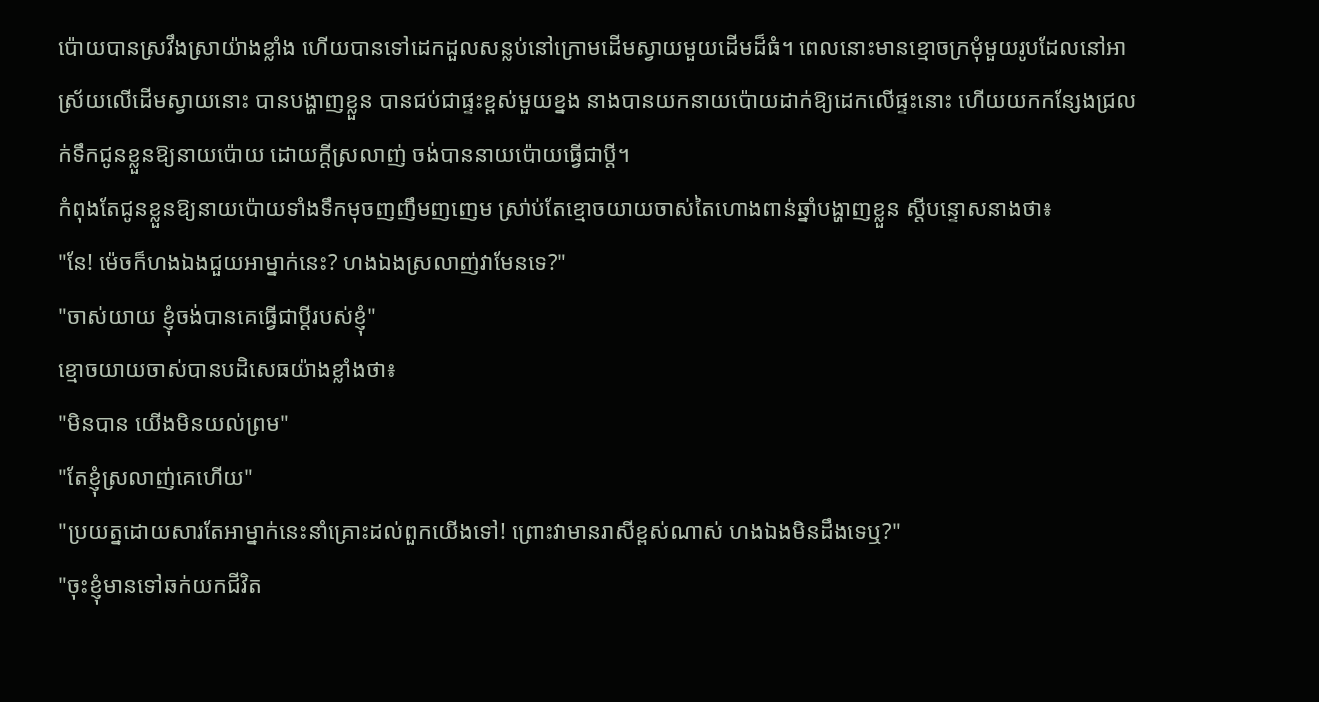ប៉ោយបានស្រវឹងស្រាយ៉ាងខ្លាំង ហើយបានទៅដេកដួលសន្លប់នៅក្រោមដើមស្វាយមួយដើមដ៏ធំ។ ពេលនោះមានខ្មោចក្រមុំមួយរូបដែលនៅអាស្រ័យលើដើមស្វាយនោះ បានបង្ហាញខ្លួន បានជប់ជាផ្ទះខ្ពស់មួយខ្នង នាងបានយកនាយប៉ោយដាក់ឱ្យដេកលើផ្ទះនោះ ហើយយកកន្សែងជ្រលក់ទឹកជូនខ្លួនឱ្យនាយប៉ោយ ដោយក្តីស្រលាញ់ ចង់បាននាយប៉ោយធ្វើជាប្តី។
កំពុងតែជូនខ្លួនឱ្យនាយប៉ោយទាំងទឹកមុចញញឹមញញេម ស្រា់ប់តែខ្មោចយាយចាស់តៃហោងពាន់ឆ្នាំបង្ហាញខ្លួន ស្តីបន្ទោសនាងថា៖
"នែ! ម៉េចក៏ហងឯងជួយអាម្នាក់នេះ? ហងឯងស្រលាញ់វាមែនទេ?"
"ចាស់យាយ ខ្ញុំចង់បានគេធ្វើជាប្តីរបស់ខ្ញុំ"
ខ្មោចយាយចាស់បានបដិសេធយ៉ាងខ្លាំងថា៖
"មិនបាន យើងមិនយល់ព្រម"
"តែខ្ញុំស្រលាញ់គេហើយ"
"ប្រយត្នដោយសារតែអាម្នាក់នេះនាំគ្រោះដល់ពួកយើងទៅ! ព្រោះវាមានរាសីខ្ពស់ណាស់ ហងឯងមិនដឹងទេឬ?"
"ចុះខ្ញុំមានទៅឆក់យកជីវិត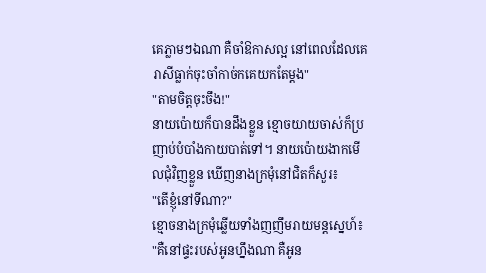គេភ្លាមៗឯណា គឺចាំឱកាសល្អ នៅពេលដែលគេរាសីធ្លាក់ចុះចាំកាច់កគេយកតែម្តង"
"តាមចិត្តចុះចឹង!"
នាយប៉ោយក៏បានដឹងខ្លួន ខ្មោចយាយចាស់ក៏ប្រញាប់បំបាំងកាយបាត់ទៅ។ នាយប៉ោយងាកមើលជុំវិញខ្លួន ឃើញនាងក្រមុំនៅជិតក៏សួរ៖
"តើខ្ញុំនៅទីណា?"
ខ្មោចនាងក្រមុំឆ្លើយទាំងញញឹមរាយមន្តស្នេហ៍៖
"គឺនៅផ្ទះរបស់អូនហ្នឹងណា គឺអូន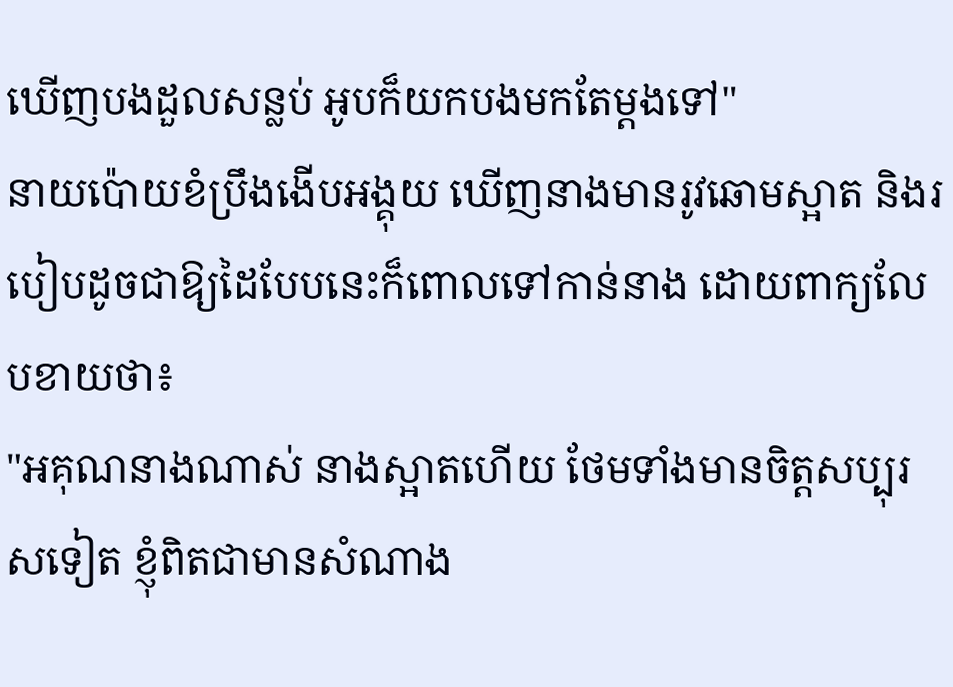ឃើញបងដួលសន្លប់ អូបក៏យកបងមកតែម្តងទៅ"
នាយប៉ោយខំប្រឹងងើបអង្គុយ ឃើញនាងមានរូវឆោមស្អាត និងរបៀបដូចជាឱ្យដៃបែបនេះក៏ពោលទៅកាន់នាង ដោយពាក្យលែបខាយថា៖
"អគុណនាងណាស់ នាងស្អាតហើយ ថែមទាំងមានចិត្តសប្បុរសទៀត ខ្ញុំពិតជាមានសំណាង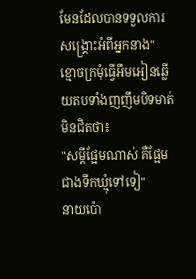មែនដែលបានទទួលការសង្គ្រោះអំពីអ្នកនាង"
ខ្មោចក្រមុំធ្វើអឹមអៀនឆ្លើយតបទាំងញញឹមបិទមាត់មិនជិតថា៖
"សម្តីផ្អែមណាស់ គឺផ្អែមជាងទឹកឃ្មុំទៅទៀ"
នាយប៉ោ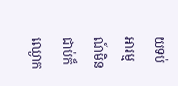យទប់អារម្មណ៍មិនជាប់ក៏ឈ្ងោក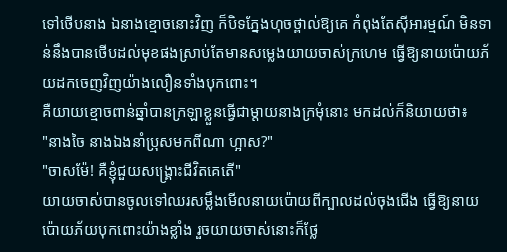ទៅថើបនាង ឯនាងខ្មោចនោះវិញ ក៏បិទភ្នែងហុចថ្ពាល់ឱ្យគេ កំពុងតែស៊ីអារម្មណ៍ មិនទាន់នឹងបានថើបដល់មុខផងស្រាប់តែមានសម្លេងយាយចាស់ក្រហេម ធ្វើឱ្យនាយប៉ោយភ័យដកចេញវិញយ៉ាងលឿនទាំងបុកពោះ។
គឺយាយខ្មោចពាន់ឆ្នាំបានក្រឡាខ្លួនធ្វើជាម្តាយនាងក្រមុំនោះ មកដល់ក៏និយាយថា៖
"នាងចៃ នាងឯងនាំប្រុសមកពីណា ហ្អាស?"
"ចាសម៉ែ! គឺខ្ញុំជួយសង្គ្រោះជីវិតគេតើ"
យាយចាស់បានចូលទៅឈរសម្លឹងមើលនាយប៉ោយពីក្បាលដល់ចុងជើង ធ្វើឱ្យនាយប៉ោយភ័យបុកពោះយ៉ាងខ្លាំង រួចយាយចាស់នោះក៏ថ្លែ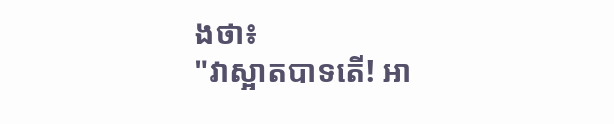ងថា៖
"វាស្អាតបាទតើ! អា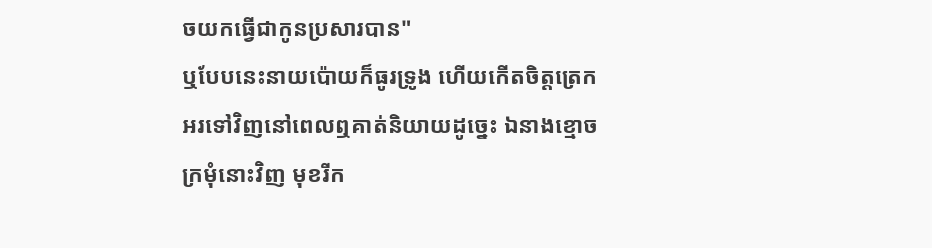ចយកធ្វើជាកូនប្រសារបាន"
ឬបែបនេះនាយប៉ោយក៏ធូរទ្រូង ហើយកើតចិត្តត្រេកអរទៅវិញនៅពេលឮគាត់និយាយដូច្នេះ ឯនាងខ្មោចក្រមុំនោះវិញ មុខរីក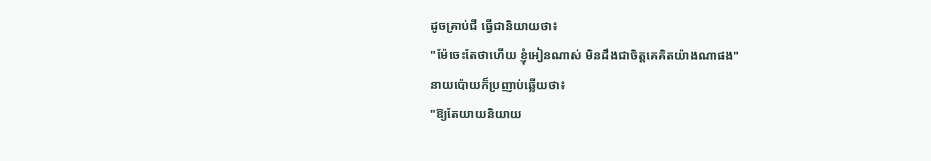ដូចគ្រាប់ជី ធ្វើជានិយាយថា៖
"ម៉ែចេះតែថាហើយ ខ្ញុំអៀនណាស់ មិនដឹងជាចិត្តគេគិតយ៉ាងណាផង"
នាយប៉ោយក៏ប្រញាប់ឆ្លើយថា៖
"ឱ្យតែយាយនិយាយ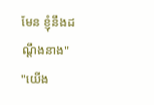មែន ខ្ញុំនឹងដណ្តឹងនាង"
"យើង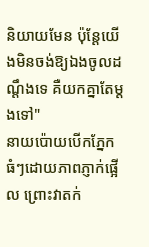និយាយមែន ប៉ុន្តែយើងមិនចង់ឱ្យឯងចូលដណ្តឹងទេ គឺយកគ្នាតែម្តងទៅ"
នាយប៉ោយបើកភ្នែកធំៗដោយភាពភ្ញាក់ផ្អើល ព្រោះវាតក់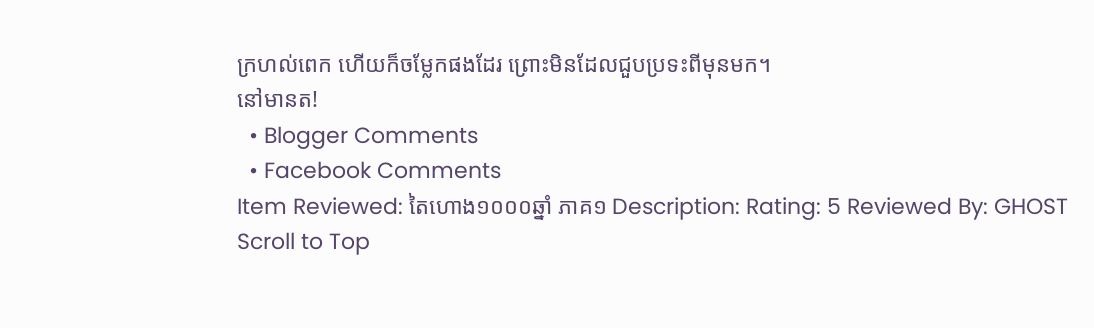ក្រហល់ពេក ហើយក៏ចម្លែកផងដែរ ព្រោះមិនដែលជួបប្រទះពីមុនមក។
នៅមានត!
  • Blogger Comments
  • Facebook Comments
Item Reviewed: តៃហោង១០០០ឆ្នាំ ភាគ១ Description: Rating: 5 Reviewed By: GHOST
Scroll to Top